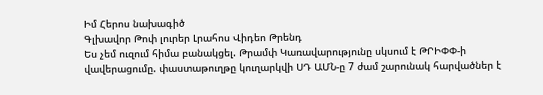Իմ Հերոս նախագիծ
Գլխավոր Թոփ լուրեր Լրահոս Վիդեո Թրենդ
Ես չեմ ուզում հիմա բանակցել. Թրամփ Կառավարությունը սկսում է ԹՐԻՓՓ-ի վավերացումը. փաստաթուղթը կուղարկվի ՍԴ ԱՄՆ-ը 7 ժամ շարունակ հարվածներ է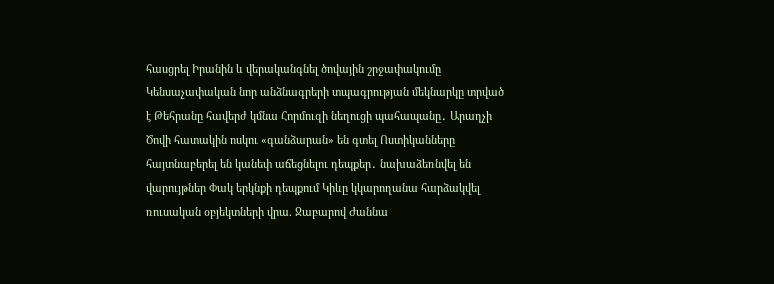հասցրել Իրանին և վերականգնել ծովային շրջափակումը Կենսաչափական նոր անձնագրերի տպագրության մեկնարկը տրված է Թեհրանը հավերժ կմնա Հորմուզի նեղուցի պահապանը․ Արաղչի Ծովի հատակին ոսկու «գանձարան» են գտել Ոստիկանները հայտնաբերել են կանեփ աճեցնելու դեպքեր․ նախաձեռնվել են վարույթներ Փակ երկնքի դեպքում Կիևը կկարողանա հարձակվել ռուսական օբյեկտների վրա. Ջաբարով Ժաննա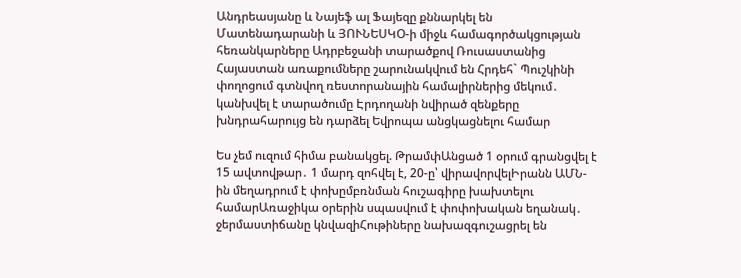Անդրեասյանը և Նայեֆ ալ Ֆայեզը քննարկել են Մատենադարանի և ՅՈՒՆԵՍԿՕ-ի միջև համագործակցության հեռանկարները Ադրբեջանի տարածքով Ռուսաստանից Հայաստան առաքումները շարունակվում են Հրդեհ` Պուշկինի փողոցում գտնվող ռեստորանային համալիրներից մեկում․ կանխվել է տարածումը Էրդողանի նվիրած զենքերը խնդրահարույց են դարձել Եվրոպա անցկացնելու համար

Ես չեմ ուզում հիմա բանակցել. ԹրամփԱնցած 1 օրում գրանցվել է 15 ավտովթար․ 1 մարդ զոհվել է, 20-ը՝ վիրավորվելԻրանն ԱՄՆ-ին մեղադրում է փոխըմբռնման հուշագիրը խախտելու համարԱռաջիկա օրերին սպասվում է փոփոխական եղանակ․ ջերմաստիճանը կնվազիՀութիները նախազգուշացրել են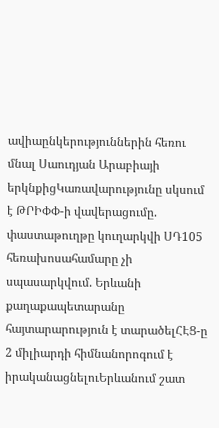ավիաընկերություններին հեռու մնալ Սաուդյան Արաբիայի երկնքիցԿառավարությունը սկսում է ԹՐԻՓՓ-ի վավերացումը. փաստաթուղթը կուղարկվի ՍԴ105 հեռախոսահամարը չի սպասարկվում. Երևանի քաղաքապետարանը հայտարարություն է տարածելՀԷՑ-ը 2 միլիարդի հիմնանորոգում է իրականացնելուԵրևանում շատ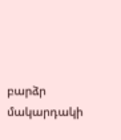բարձր մակարդակի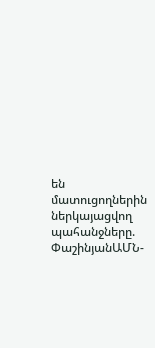են մատուցողներին ներկայացվող պահանջները. ՓաշինյանԱՄՆ-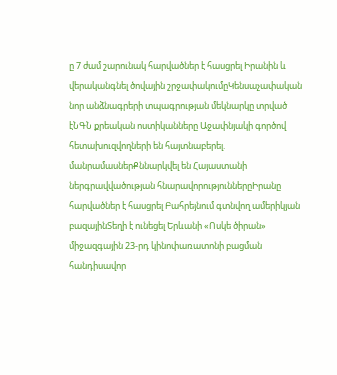ը 7 ժամ շարունակ հարվածներ է հասցրել Իրանին և վերականգնել ծովային շրջափակումըԿենսաչափական նոր անձնագրերի տպագրության մեկնարկը տրված էՆԳՆ քրեական ոստիկանները Աջափնյակի գործով հետախուզվողների են հայտնաբերել. մանրամասներՔննարկվել են Հայաստանի ներգրավվածության հնարավորություններըԻրանը հարվածներ է հասցրել Բահրեյնում գտնվող ամերիկյան բազայինՏեղի է ունեցել Երևանի «Ոսկե ծիրան» միջազգային 23-րդ կինոփառատոնի բացման հանդիսավոր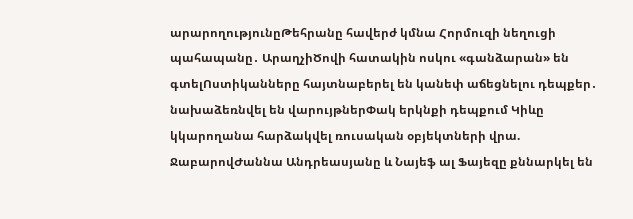արարողությունըԹեհրանը հավերժ կմնա Հորմուզի նեղուցի պահապանը․ ԱրաղչիԾովի հատակին ոսկու «գանձարան» են գտելՈստիկանները հայտնաբերել են կանեփ աճեցնելու դեպքեր․ նախաձեռնվել են վարույթներՓակ երկնքի դեպքում Կիևը կկարողանա հարձակվել ռուսական օբյեկտների վրա. ՋաբարովԺաննա Անդրեասյանը և Նայեֆ ալ Ֆայեզը քննարկել են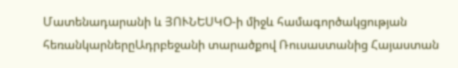Մատենադարանի և ՅՈՒՆԵՍԿՕ-ի միջև համագործակցության հեռանկարներըԱդրբեջանի տարածքով Ռուսաստանից Հայաստան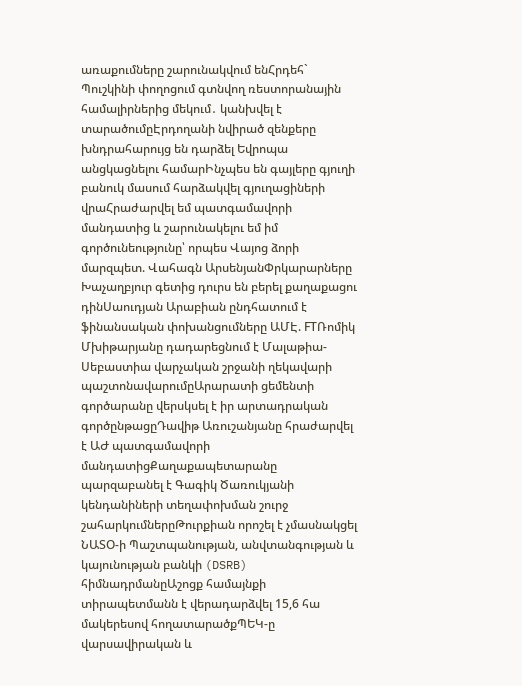առաքումները շարունակվում ենՀրդեհ` Պուշկինի փողոցում գտնվող ռեստորանային համալիրներից մեկում․ կանխվել է տարածումըԷրդողանի նվիրած զենքերը խնդրահարույց են դարձել Եվրոպա անցկացնելու համարԻնչպես են գայլերը գյուղի բանուկ մասում հարձակվել գյուղացիների վրաՀրաժարվել եմ պատգամավորի մանդատից և շարունակելու եմ իմ գործունեությունը՝ որպես Վայոց ձորի մարզպետ. Վահագն ԱրսենյանՓրկարարները Խաչաղբյուր գետից դուրս են բերել քաղաքացու դինՍաուդյան Արաբիան ընդհատում է ֆինանսական փոխանցումները ԱՄԷ. FTՌոմիկ Մխիթարյանը դադարեցնում է Մալաթիա-Սեբաստիա վարչական շրջանի ղեկավարի պաշտոնավարումըԱրարատի ցեմենտի գործարանը վերսկսել է իր արտադրական գործընթացըԴավիթ Առուշանյանը հրաժարվել է ԱԺ պատգամավորի մանդատիցՔաղաքապետարանը պարզաբանել է Գագիկ Ծառուկյանի կենդանիների տեղափոխման շուրջ շահարկումներըԹուրքիան որոշել է չմասնակցել ՆԱՏՕ-ի Պաշտպանության, անվտանգության և կայունության բանկի (DSRB) հիմնադրմանըԱշոցք համայնքի տիրապետմանն է վերադարձվել 15,6 հա մակերեսով հողատարածքՊԵԿ-ը վարսավիրական և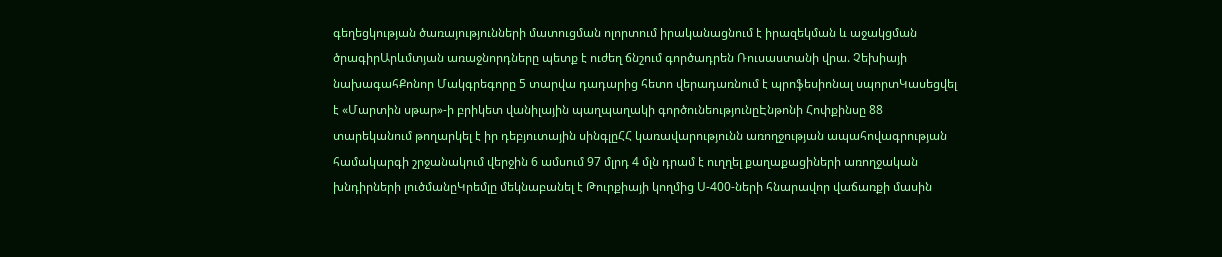գեղեցկության ծառայությունների մատուցման ոլորտում իրականացնում է իրազեկման և աջակցման ծրագիրԱրևմտյան առաջնորդները պետք է ուժեղ ճնշում գործադրեն Ռուսաստանի վրա. Չեխիայի նախագահՔոնոր Մակգրեգորը 5 տարվա դադարից հետո վերադառնում է պրոֆեսիոնալ սպորտԿասեցվել է «Մարտին սթար»-ի բրիկետ վանիլային պաղպաղակի գործունեությունըԷնթոնի Հոփքինսը 88 տարեկանում թողարկել է իր դեբյուտային սինգլըՀՀ կառավարությունն առողջության ապահովագրության համակարգի շրջանակում վերջին 6 ամսում 97 մլրդ 4 մլն դրամ է ուղղել քաղաքացիների առողջական խնդիրների լուծմանըԿրեմլը մեկնաբանել է Թուրքիայի կողմից Ս-400-ների հնարավոր վաճառքի մասին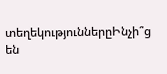տեղեկություններըԻնչի՞ց են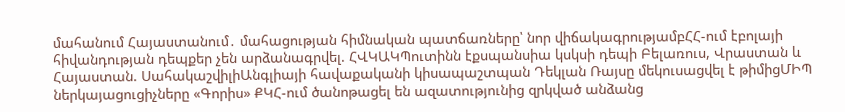մահանում Հայաստանում․ մահացության հիմնական պատճառները՝ նոր վիճակագրությամբՀՀ-ում էբոլայի հիվանդության դեպքեր չեն արձանագրվել. ՀՎԿԱԿՊուտինն էքսպանսիա կսկսի դեպի Բելառուս, Վրաստան և Հայաստան. ՍահակաշվիլիԱնգլիայի հավաքականի կիսապաշտպան Դեկլան Ռայսը մեկուսացվել է թիմիցՄԻՊ ներկայացուցիչները «Գորիս» ՔԿՀ-ում ծանոթացել են ազատությունից զրկված անձանց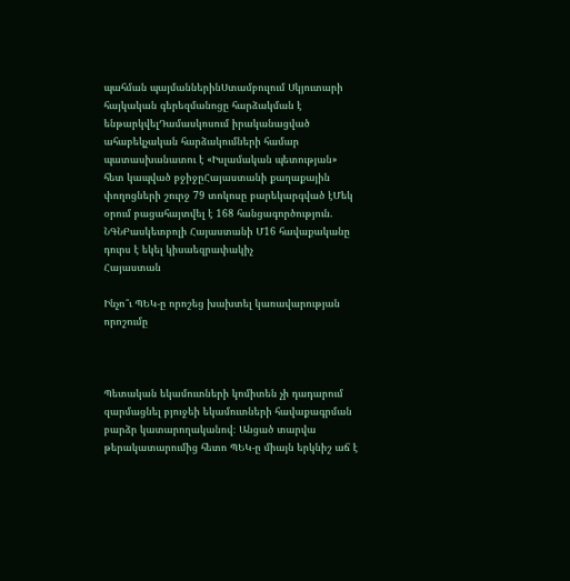պահման պայմաններինՍտամբուլում Սկյուտարի հայկական գերեզմանոցը հարձակման է ենթարկվելԴամասկոսում իրականացված ահաբեկչական հարձակումների համար պատասխանատու է «Իսլամական պետության» հետ կապված բջիջըՀայաստանի քաղաքային փողոցների շուրջ 79 տոկոսը բարեկարգված էՄեկ օրում բացահայտվել է 168 հանցագործություն. ՆԳՆԲասկետբոլի Հայաստանի Մ16 հավաքականը դուրս է եկել կիսաեզրափակիչ
Հայաստան

Ինչո՞ւ ՊԵԿ-ը որոշեց խախտել կառավարության որոշումը



Պետական եկամուտների կոմիտեն չի դադարում զարմացնել բյուջեի եկամուտների հավաքագրման բարձր կատարողականով։ Անցած տարվա թերակատարումից հետո ՊԵԿ-ը միայն երկնիշ աճ է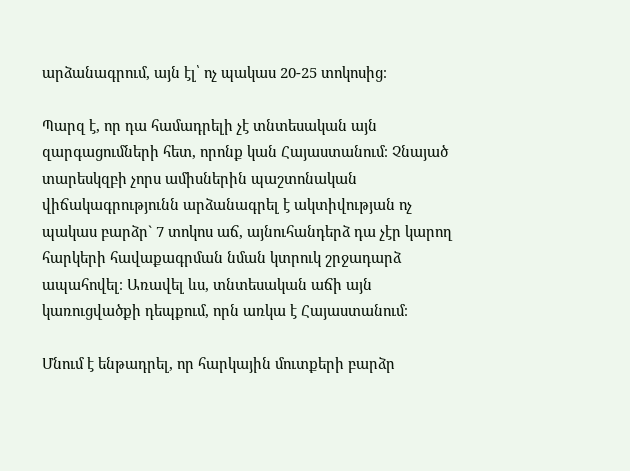արձանագրում, այն էլ՝ ոչ պակաս 20-25 տոկոսից։

Պարզ է, որ դա համադրելի չէ տնտեսական այն զարգացումների հետ, որոնք կան Հայաստանում։ Չնայած տարեսկզբի չորս ամիսներին պաշտոնական վիճակագրությունն արձանագրել է ակտիվության ոչ պակաս բարձր` 7 տոկոս աճ, այնուհանդերձ դա չէր կարող հարկերի հավաքագրման նման կտրուկ շրջադարձ ապահովել։ Առավել ևս, տնտեսական աճի այն կառուցվածքի դեպքում, որն առկա է Հայաստանում։

Մնում է ենթադրել, որ հարկային մուտքերի բարձր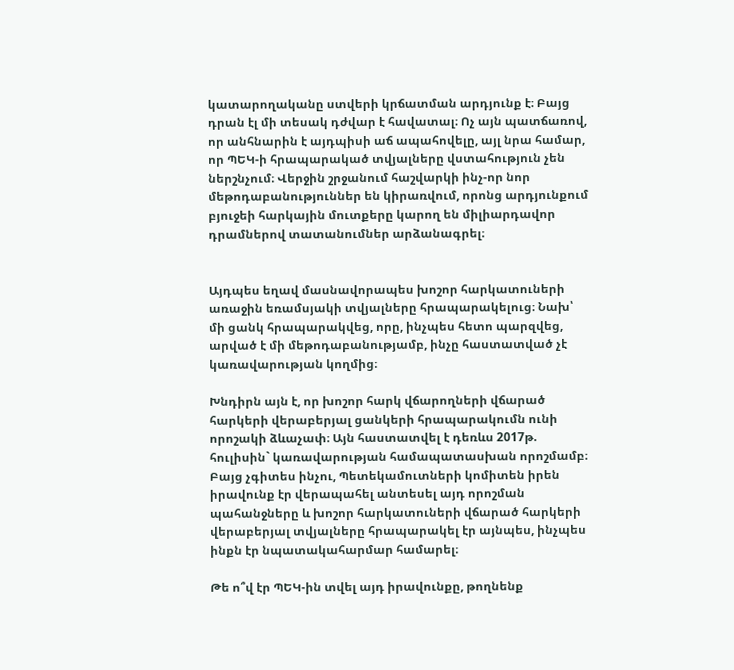կատարողականը ստվերի կրճատման արդյունք է։ Բայց դրան էլ մի տեսակ դժվար է հավատալ։ Ոչ այն պատճառով, որ անհնարին է այդպիսի աճ ապահովելը, այլ նրա համար, որ ՊԵԿ-ի հրապարակած տվյալները վստահություն չեն ներշնչում։ Վերջին շրջանում հաշվարկի ինչ-որ նոր մեթոդաբանություններ են կիրառվում, որոնց արդյունքում բյուջեի հարկային մուտքերը կարող են միլիարդավոր դրամներով տատանումներ արձանագրել։


Այդպես եղավ մասնավորապես խոշոր հարկատուների առաջին եռամսյակի տվյալները հրապարակելուց։ Նախ՝ մի ցանկ հրապարակվեց, որը, ինչպես հետո պարզվեց, արված է մի մեթոդաբանությամբ, ինչը հաստատված չէ կառավարության կողմից։

Խնդիրն այն է, որ խոշոր հարկ վճարողների վճարած հարկերի վերաբերյալ ցանկերի հրապարակումն ունի որոշակի ձևաչափ։ Այն հաստատվել է դեռևս 2017թ. հուլիսին` կառավարության համապատասխան որոշմամբ։ Բայց չգիտես ինչու, Պետեկամուտների կոմիտեն իրեն իրավունք էր վերապահել անտեսել այդ որոշման պահանջները և խոշոր հարկատուների վճարած հարկերի վերաբերյալ տվյալները հրապարակել էր այնպես, ինչպես ինքն էր նպատակահարմար համարել։

Թե ո՞վ էր ՊԵԿ-ին տվել այդ իրավունքը, թողնենք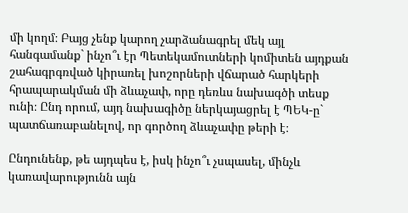մի կողմ։ Բայց չենք կարող չարձանագրել մեկ այլ հանգամանք` ինչո՞ւ էր Պետեկամուտների կոմիտեն այդքան շահագրգռված կիրառել խոշորների վճարած հարկերի հրապարակման մի ձևաչափ, որը դեռևս նախագծի տեսք ունի։ Ընդ որում, այդ նախագիծը ներկայացրել է ՊԵԿ-ը` պատճառաբանելով, որ գործող ձևաչափը թերի է։

Ընդունենք, թե այդպես է, իսկ ինչո՞ւ չսպասել, մինչև կառավարությունն այն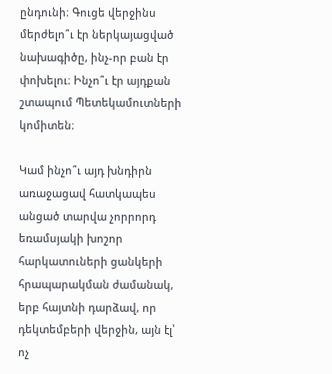ընդունի։ Գուցե վերջինս մերժելո՞ւ էր ներկայացված նախագիծը, ինչ-որ բան էր փոխելու։ Ինչո՞ւ էր այդքան շտապում Պետեկամուտների կոմիտեն։

Կամ ինչո՞ւ այդ խնդիրն առաջացավ հատկապես անցած տարվա չորրորդ եռամսյակի խոշոր հարկատուների ցանկերի հրապարակման ժամանակ, երբ հայտնի դարձավ, որ դեկտեմբերի վերջին, այն էլ՝ ոչ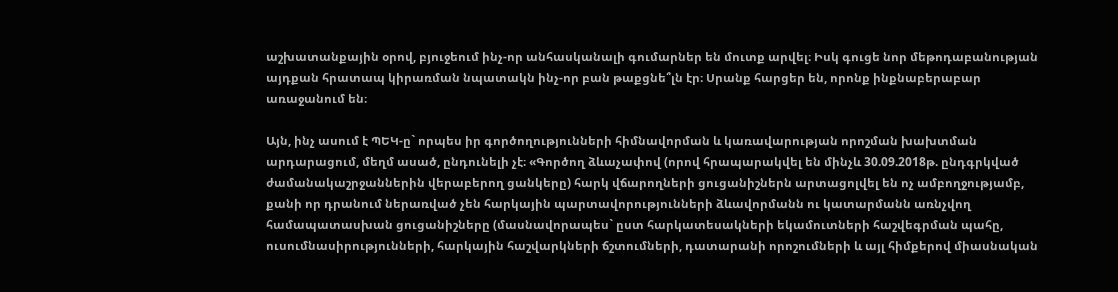աշխատանքային օրով, բյուջեում ինչ-որ անհասկանալի գումարներ են մուտք արվել։ Իսկ գուցե նոր մեթոդաբանության այդքան հրատապ կիրառման նպատակն ինչ-որ բան թաքցնե՞լն էր։ Սրանք հարցեր են, որոնք ինքնաբերաբար առաջանում են։

Այն, ինչ ասում է ՊԵԿ-ը` որպես իր գործողությունների հիմնավորման և կառավարության որոշման խախտման արդարացում, մեղմ ասած, ընդունելի չէ։ «Գործող ձևաչափով (որով հրապարակվել են մինչև 30.09.2018թ. ընդգրկված ժամանակաշրջաններին վերաբերող ցանկերը) հարկ վճարողների ցուցանիշներն արտացոլվել են ոչ ամբողջությամբ, քանի որ դրանում ներառված չեն հարկային պարտավորությունների ձևավորմանն ու կատարմանն առնչվող համապատասխան ցուցանիշները (մասնավորապես` ըստ հարկատեսակների եկամուտների հաշվեգրման պահը, ուսումնասիրությունների, հարկային հաշվարկների ճշտումների, դատարանի որոշումների և այլ հիմքերով միասնական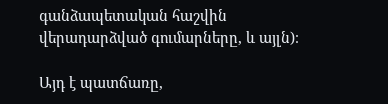գանձապետական հաշվին վերադարձված գումարները, և այլն)։

Այդ է պատճառը,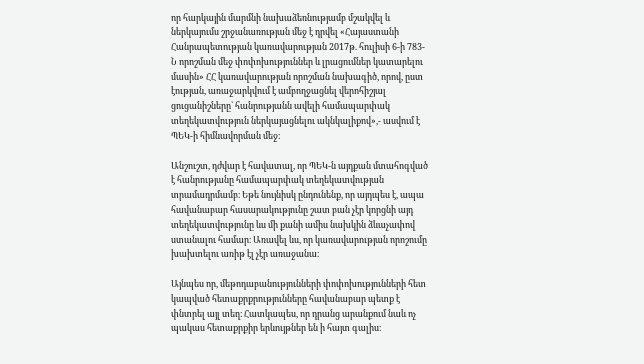որ հարկային մարմնի նախաձեռնությամբ մշակվել և ներկայումս շրջանառության մեջ է դրվել «Հայաստանի Հանրապետության կառավարության 2017թ. հուլիսի 6-ի 783-Ն որոշման մեջ փոփոխություններ և լրացումներ կատարելու մասին» ՀՀ կառավարության որոշման նախագիծ, որով, ըստ էության, առաջարկվում է ամբողջացնել վերոհիշյալ ցուցանիշները` հանրությանն ավելի համապարփակ տեղեկատվություն ներկայացնելու ակնկալիքով»,- ասվում է ՊԵԿ-ի հիմնավորման մեջ։

Անշուշտ, դժվար է հավատալ, որ ՊԵԿ-ն այդքան մտահոգված է հանրությանը համապարփակ տեղեկատվության տրամադրմամբ։ Եթե նույնիսկ ընդունենք, որ այդպես է, ապա հավանաբար հասարակությունը շատ բան չէր կորցնի այդ տեղեկատվությունը ևս մի քանի ամիս նախկին ձևաչափով ստանալու համար։ Առավել ևս, որ կառավարության որոշումը խախտելու առիթ էլ չէր առաջանա։

Այնպես որ, մեթոդաբանությունների փոփոխությունների հետ կապված հետաքրքրությունները հավանաբար պետք է փնտրել այլ տեղ։ Հատկապես, որ դրանց արանքում նաև ոչ պակաս հետաքրքիր երևույթներ են ի հայտ գալիս։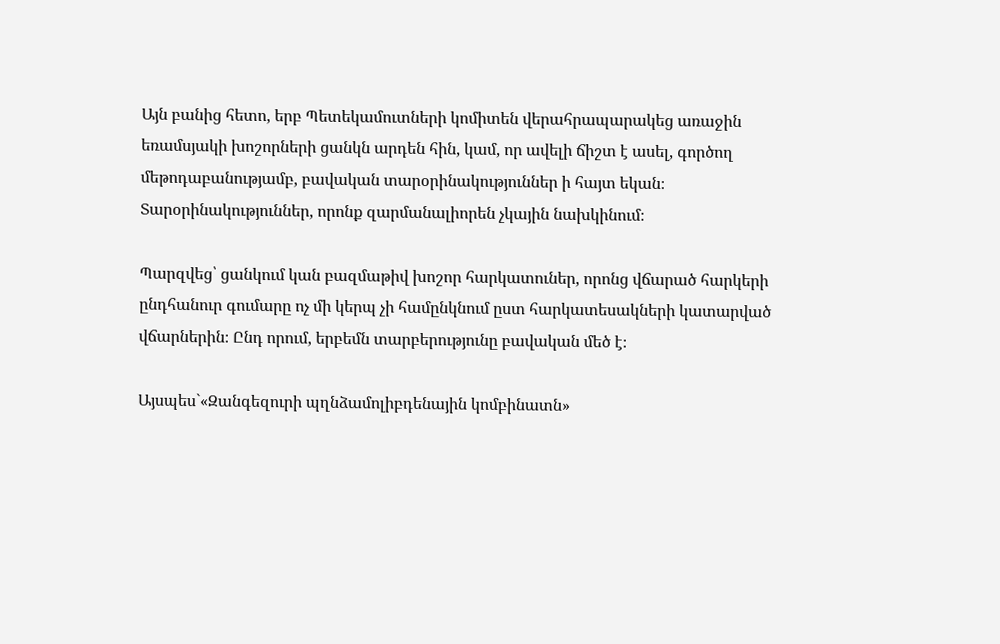Այն բանից հետո, երբ Պետեկամուտների կոմիտեն վերահրապարակեց առաջին եռամսյակի խոշորների ցանկն արդեն հին, կամ, որ ավելի ճիշտ է ասել, գործող մեթոդաբանությամբ, բավական տարօրինակություններ ի հայտ եկան։ Տարօրինակություններ, որոնք զարմանալիորեն չկային նախկինում։

Պարզվեց՝ ցանկում կան բազմաթիվ խոշոր հարկատուներ, որոնց վճարած հարկերի ընդհանուր գումարը ոչ մի կերպ չի համընկնում ըստ հարկատեսակների կատարված վճարներին։ Ընդ որում, երբեմն տարբերությունը բավական մեծ է։

Այսպես`«Զանգեզուրի պղնձամոլիբդենային կոմբինատն»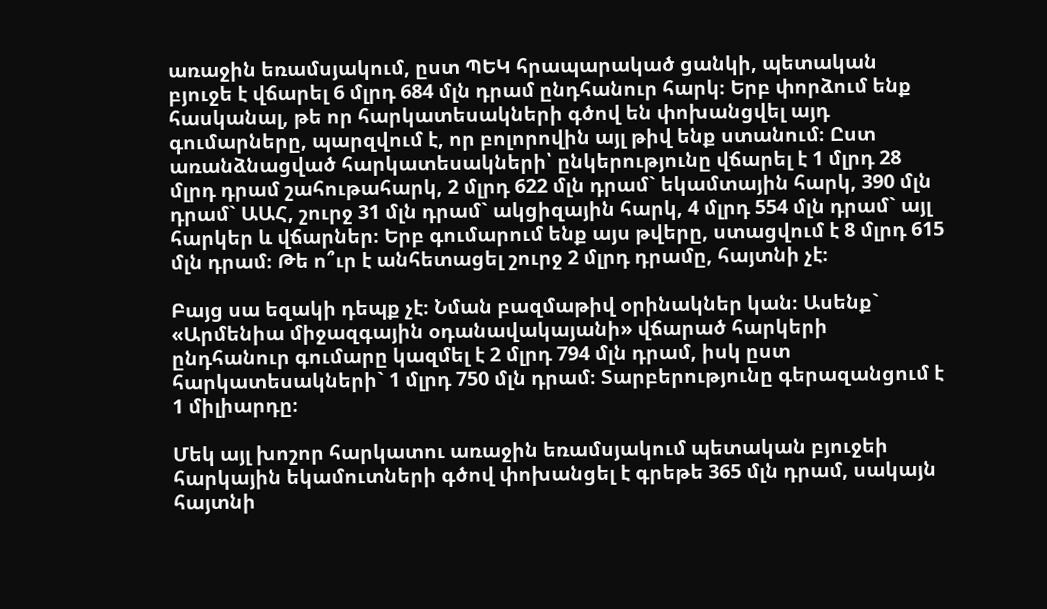առաջին եռամսյակում, ըստ ՊԵԿ հրապարակած ցանկի, պետական բյուջե է վճարել 6 մլրդ 684 մլն դրամ ընդհանուր հարկ։ Երբ փորձում ենք հասկանալ, թե որ հարկատեսակների գծով են փոխանցվել այդ գումարները, պարզվում է, որ բոլորովին այլ թիվ ենք ստանում։ Ըստ առանձնացված հարկատեսակների՝ ընկերությունը վճարել է 1 մլրդ 28 մլրդ դրամ շահութահարկ, 2 մլրդ 622 մլն դրամ` եկամտային հարկ, 390 մլն դրամ` ԱԱՀ, շուրջ 31 մլն դրամ` ակցիզային հարկ, 4 մլրդ 554 մլն դրամ` այլ հարկեր և վճարներ։ Երբ գումարում ենք այս թվերը, ստացվում է 8 մլրդ 615 մլն դրամ։ Թե ո՞ւր է անհետացել շուրջ 2 մլրդ դրամը, հայտնի չէ։

Բայց սա եզակի դեպք չէ։ Նման բազմաթիվ օրինակներ կան։ Ասենք` «Արմենիա միջազգային օդանավակայանի» վճարած հարկերի ընդհանուր գումարը կազմել է 2 մլրդ 794 մլն դրամ, իսկ ըստ հարկատեսակների` 1 մլրդ 750 մլն դրամ։ Տարբերությունը գերազանցում է 1 միլիարդը։

Մեկ այլ խոշոր հարկատու առաջին եռամսյակում պետական բյուջեի հարկային եկամուտների գծով փոխանցել է գրեթե 365 մլն դրամ, սակայն հայտնի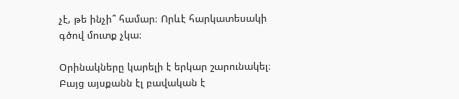չէ, թե ինչի՞ համար։ Որևէ հարկատեսակի գծով մուտք չկա։

Օրինակները կարելի է երկար շարունակել։ Բայց այսքանն էլ բավական է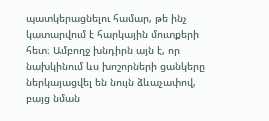պատկերացնելու համար, թե ինչ կատարվում է հարկային մուտքերի հետ։ Ամբողջ խնդիրն այն է, որ նախկինում ևս խոշորների ցանկերը ներկայացվել են նույն ձևաչափով, բայց նման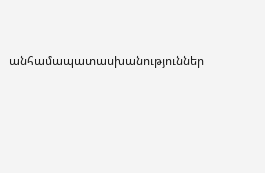անհամապատասխանություններ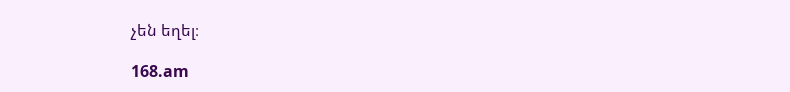չեն եղել։

168.am